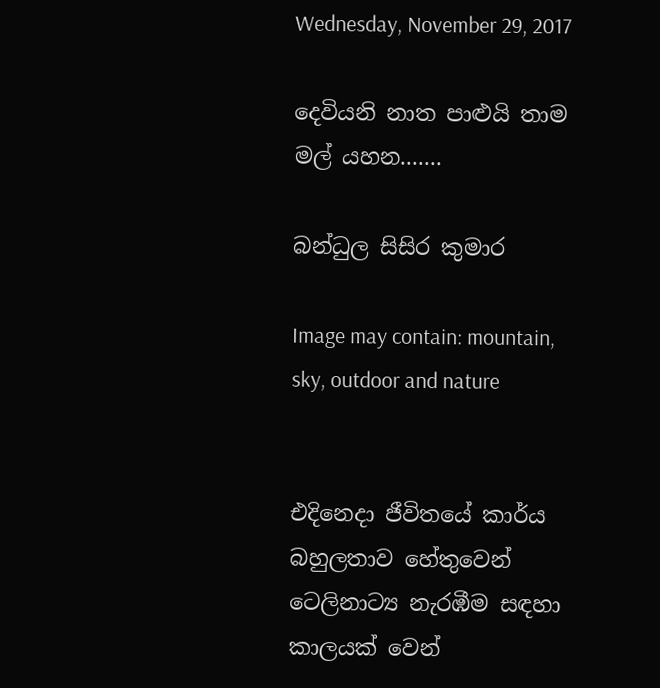Wednesday, November 29, 2017

දෙවියනි නාත පාළුයි තාම මල් යහන.......

බන්ධුල සිසිර කුමාර

Image may contain: mountain, sky, outdoor and nature


එදිනෙදා ජීවිතයේ කාර්ය බහුලතාව හේතුවෙන් ටෙලිනාට්‍ය නැරඹීම සඳහා කාලයක් වෙන්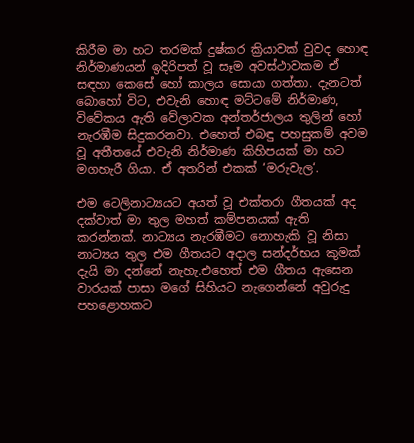කිරීම මා හට තරමක් දුෂ්කර ක්‍රියාවක් වුවද හොඳ නිර්මාණයන් ඉදිරිපත් වූ සෑම අවස්ථාවකම ඒ සඳහා කෙසේ හෝ කාලය ‍සොයා ගත්තා. දැනටත් බොහෝ විට, එවැනි හොඳ මට්ටමේ නිර්මාණ, විවේකය ඇති වේලාවක අන්තර්ජාලය තුලින් හෝ නැරඹීම සිදුකරනවා. එහෙත් එබඳු පහසුකම් අවම වූ අතීතයේ එවැනි නිර්මාණ කිහිපයක් මා හට මගහැරී ගියා. ඒ අතරින් එකක් ‘මරුවැල‘.

එම ටෙලිනාට්‍යයට අයත් වූ එක්තරා ගීතයක් අද දක්වාත් මා තුල මහත් කම්පනයක් ඇති කරන්නක්. නාට්‍යය නැරඹීමට නොහැකි වූ නිසා නාට්‍යය තුල එම ගීතයට අදාල සන්දර්භය කුමක් දැයි මා දන්නේ නැහැ.එහෙත් එම ගීතය ඇසෙන වාරයක් පාසා මගේ සිහියට නැගෙන්නේ අවුරුදු පහළොහකට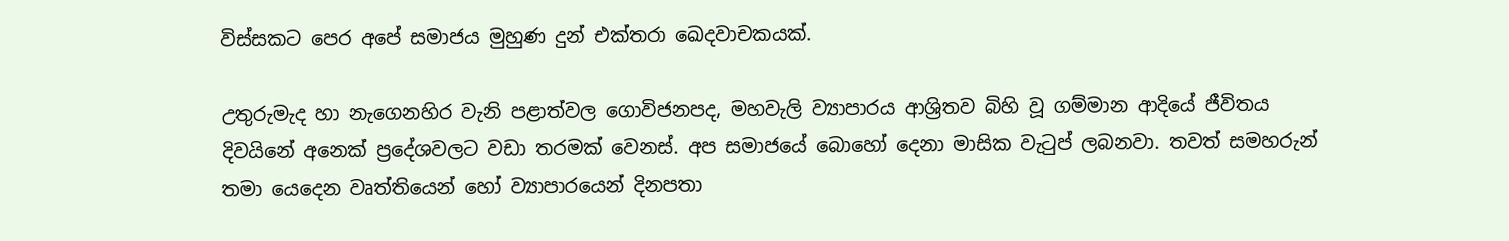විස්සකට පෙර අපේ සමාජය මුහුණ දුන් එක්තරා ඛෙදවාචකයක්.

උතුරුමැද හා නැගෙනහිර වැනි පළාත්වල ගොවිජනපද, මහවැලි ව්‍යාපාරය ආශ්‍රිතව බිහි වූ ගම්මාන ආදියේ ජීවිතය දිවයිනේ අනෙක් ප්‍රදේශවලට වඩා තරමක් වෙනස්. අප සමාජයේ බොහෝ දෙනා මාසික වැටුප් ලබනවා. තවත් සමහරුන් තමා යෙදෙන වෘත්තියෙන් හෝ ව්‍යාපාරයෙන් දිනපතා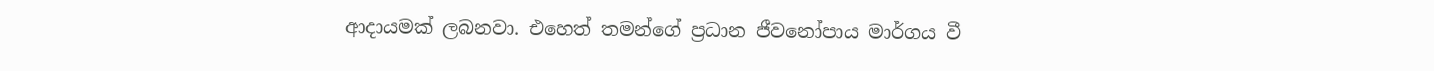ආදායමක් ලබනවා. එහෙත් තමන්ගේ ප්‍රධාන ජීවනෝපාය මාර්ගය වී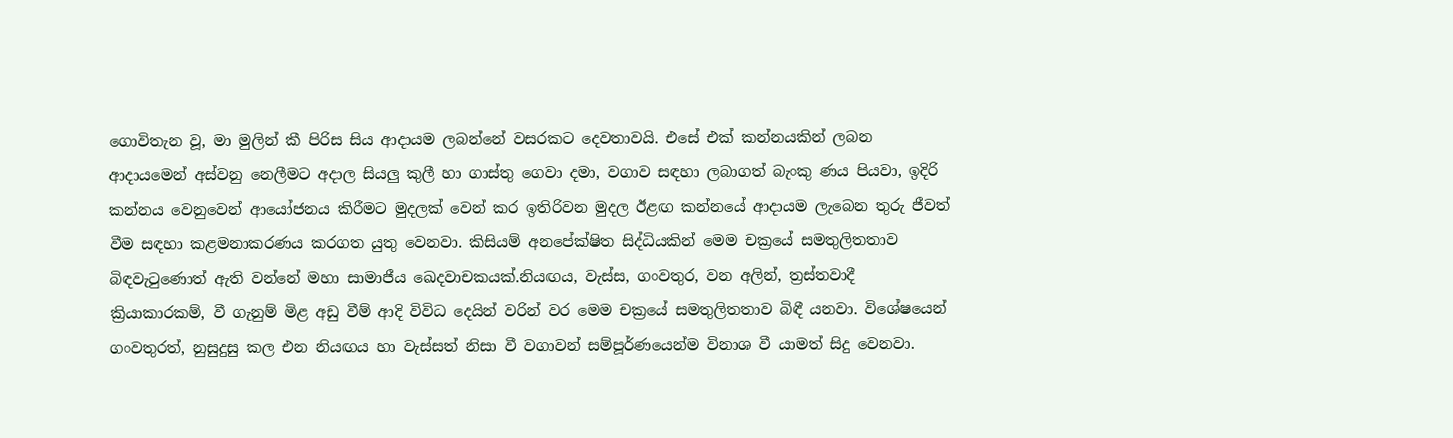ගොවිතැන වූ, මා මුලින් කී පිරිස සිය ආදායම ලබන්නේ වසරකට දෙවතාවයි. එසේ එක් කන්නයකින් ලබන ආදායමෙන් අස්වනු නෙලීමට අදාල සියලු කුලී හා ගාස්තු ගෙවා දමා, වගාව සඳහා ලබාගත් බැංකු ණය පියවා, ඉදිරි කන්නය වෙනුවෙන් ආයෝජනය කිරීමට මුදලක් වෙන් කර ඉතිරිවන මුදල ඊළඟ කන්නයේ ආදායම ලැබෙන තුරු ජීවත් වීම සඳහා කළමනාකරණය කරගත යුතු වෙනවා. කිසියම් අනපේක්ෂිත සිද්ධියකින් මෙම චක්‍රයේ සමතුලිතතාව බිඳවැටුණොත් ඇති වන්නේ මහා සාමාජීය ඛෙදවාචකයක්.නියඟය, වැස්ස, ගංවතුර, වන අලින්, ත්‍රස්තවාදී ක්‍රියාකාරකම්, වී ගැනුම් මිළ අඩු වීම් ආදි විවිධ දෙයින් වරින් වර මෙම චක්‍රයේ සමතුලිතතාව බිඳී යනවා. විශේෂයෙන් ගංවතුරත්, නුසුදුසු කල එන නියඟය හා වැස්සත් නිසා වී වගාවන් සම්පූර්ණයෙන්ම විනාශ වී යාමත් සිදු වෙනවා.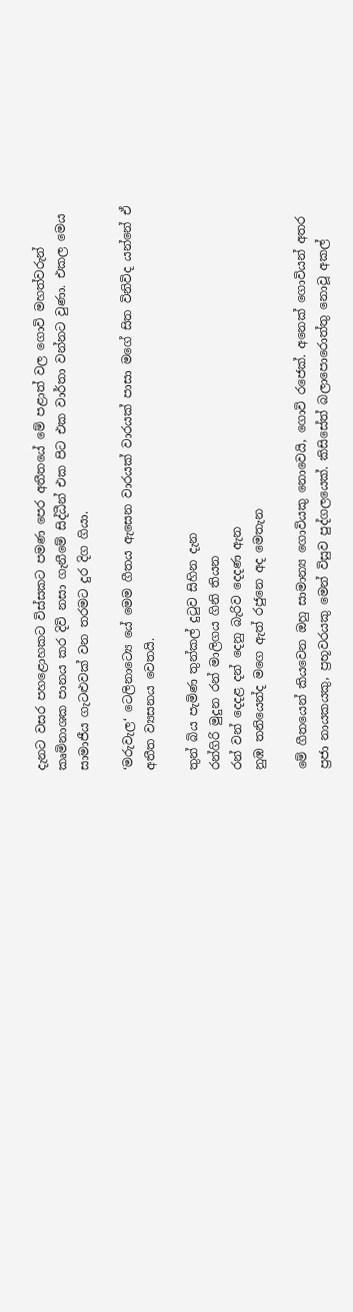දැනට වසර පහළොහකට විස්සකට පමණ පෙර අතීතයේ මේ පළාත් වල ගොවි මහත්වරුන් කෘමිනාශක පානය කර දිවි නසා ගැනීමේ සිද්ධීන් එක පිට එක වාර්තා වන්නට වුණා. එකල මෙය සාමාජීය ගැටළුවක් වන තරමට දුර දිග ගියා.

‘මරුවැල‘ ටෙලිනාට්‍යෙ යේ මෙම ගීතය ඇසෙන වාරයක් වාරයක් පාසා මගේ සිත විනිවිද යන්නේ ඒ අතීත ව්‍යසනය වෙතයි.

තුන් බිය පැමිණ තුන්කල් දුටුව සිහින දැන
රන්ගිරි මුදුන රන් මාලිගය ගිනි තියන
රන් වන් දෙදළ දන් දෙනු බැරිව දෙදණ ඇන
නුඹ තනියෙන්ද මගෙ ඇත් රජුනෙ අද මෙතැන

මේ ගීතයෙන් කියවෙන ඔහු සාමාන්‍ය ගොවියකු නොවෙයි, ගොවි රජෙක්. අනෙක් ගොවියන් අතර ප්‍රජා නායකයකු, ප්‍රභූවරයකු මෙන් විසුව පුද්ගලයෙක්. කිසිසේත් බලාපොරොත්තු නොවූ අකල්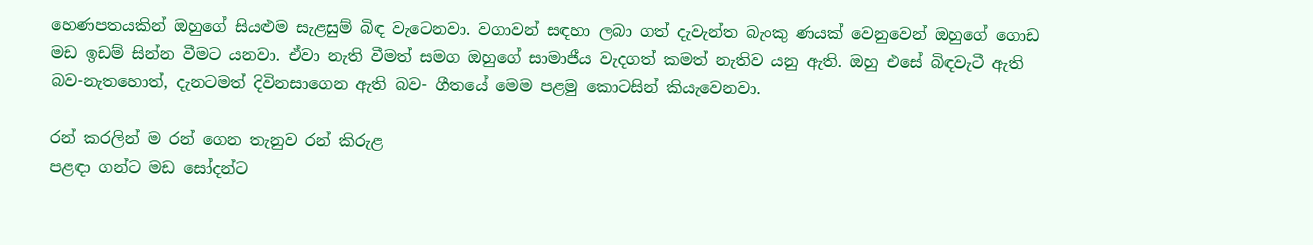හෙණපතයකින් ඔහුගේ සියළුම සැළසුම් බිඳ වැටෙනවා. වගාවන් සඳහා ලබා ගත් දැවැන්ත බැංකු ණයක් වෙනුවෙන් ඔහුගේ ගොඩ මඩ ඉඩම් සින්න වීමට යනවා. ඒවා නැති වීමත් සමග ඔහුගේ සාමාජීය වැදගත් කමත් නැතිව යනු ඇති. ඔහු එසේ බිඳවැටී ඇති බව-නැතහොත්, දැනටමත් දිවිනසාගෙන ඇති බව- ගීතයේ මෙම පළමු කොටසින් කියැවෙනවා.

රන් කරලින් ම රන් ගෙන තැනුව රන් කිරුළ
පළඳා ගන්ට මඩ සෝදන්ට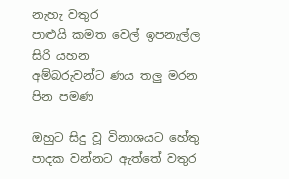නැහැ වතුර
පාළුයි කමත වෙල් ඉපනැල්ල සිරි යහන
අම්බරුවන්ට ණය තලු මරන පින පමණ

ඔහුට සිදු වූ විනාශයට හේතු පාදක වන්නට ඇත්තේ වතුර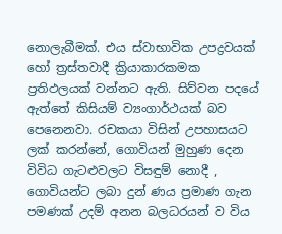නොලැබීමක්. එය ස්වාභාවික උපද්‍රවයක් හෝ ත්‍රස්තවාදී ක්‍රියාකාරකමක ප්‍රතිඵලයක් වන්නට ඇති. සිව්වන පදයේ ඇත්තේ කිසියම් ව්‍යංගාර්ථයක් බව පෙනෙනවා. රචකයා විසින් උපහාසයට ලක් කරන්නේ, ගොවියන් මුහුණ දෙන විවිධ ගැටළුවලට විසඳුම් නොදී , ගොවියන්ට ලබා දුන් ණය ප්‍රමාණ ගැන පමණක් උදම් අනන බලධරයන් ව විය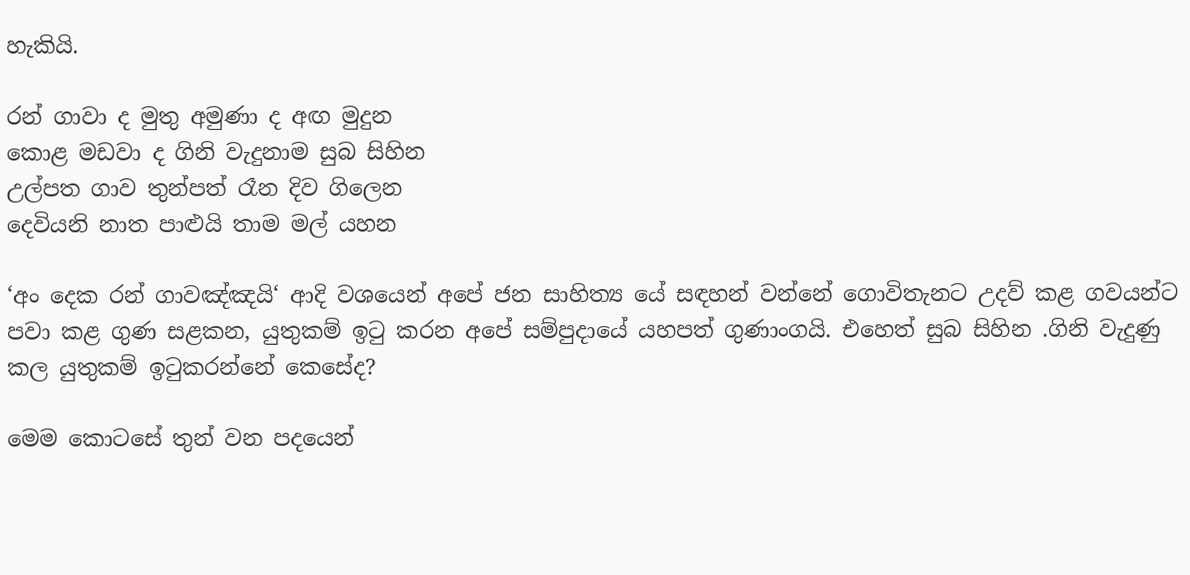හැකියි.

රන් ගාවා ද මුතු අමුණා ද අඟ මුදුන
කොළ මඩවා ද ගිනි වැදුනාම සුබ සිහින
උල්පත ගාව තුන්පත් රෑන දිව ගිලෙන
දෙවියනි නාත පාළුයි තාම මල් යහන

‘අං දෙක රන් ගාවඤ්ඤයි‘ ආදි වශයෙන් අපේ ජන සාහිත්‍ය යේ සඳහන් වන්නේ ගොවිතැනට උදව් කළ ගවයන්ට පවා කළ ගුණ සළකන, යුතුකම් ඉටු කරන අපේ සම්පුදායේ යහපත් ගුණාංගයි. එහෙත් සුබ සිහින .ගිනි වැදුණු කල යුතුකම් ඉටුකරන්නේ කෙසේද?

මෙම කොටසේ තුන් වන පදයෙන්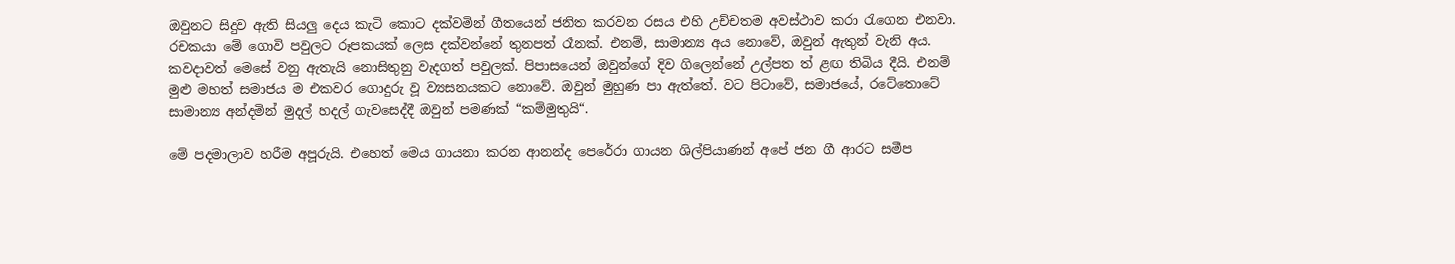ඔවුනට සිදුව ඇති සියලු දෙය කැටි කොට දක්වමින් ‍ගීතයෙන් ජනිත කරවන රසය එහි උච්චතම අවස්ථාව කරා රැගෙන එනවා. රචකයා මේ ගොවි පවුලට රූපකයක් ලෙස දක්වන්නේ තුනපත් රෑනක්. එනම්, සාමාන්‍ය අය නොවේ, ඔවුන් ඇතුන් වැනි අය. කවදාවත් මෙසේ වනු ඇතැයි නොසිතුනු වැදගත් පවුලක්. පිපාසයෙන් ඔවුන්ගේ දිව ගිලෙන්නේ උල්පත ත් ළඟ තිබිය දීයි. එනම් මුළු මහත් සමාජය ම එකවර ගොදුරු වූ ව්‍යසනයකට නොවේ. ඔවුන් මුහුණ පා ඇත්තේ. වට පිටාවේ, සමාජයේ, රටේතොටේ සාමාන්‍ය අන්දමින් මුදල් හදල් ගැවසෙද්දී ඔවුන් පමණක් “කම්මුතුයි“.

මේ පදමාලාව හරීම අපූරුයි. එහෙත් මෙය ගායනා කරන ආනන්ද පෙරේරා ගායන ශිල්පියාණන් අපේ ජන ගී ආරට සමීප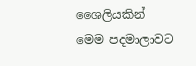ශෛලියකින් මෙම පදමාලාවට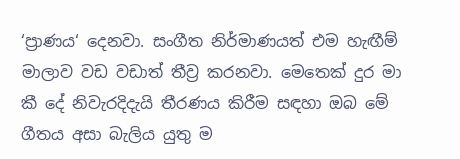‘ප්‍රාණය‘ දෙනවා. සංගීත නිර්මාණයත් එම හැඟීම් මාලාව වඩ වඩාත් තීව්‍ර කරනවා. මෙතෙක් දුර මා කී දේ නිවැරදිදැයි තීරණය කිරීම සඳහා ඔබ මේ ගීතය අසා බැලිය යුතු ම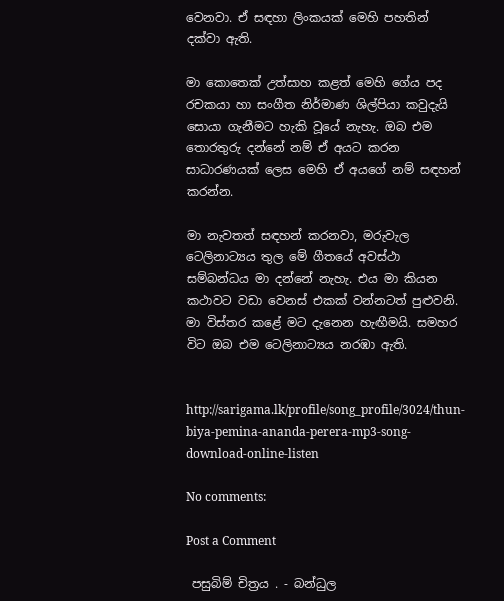වෙනවා. ඒ සඳහා ලිංකයක් මෙහි පහතින් දක්වා ඇති.

මා කොතෙක් උත්සාහ කළත් මෙහි ගේය පද රචකයා හා සංගීත නිර්මාණ ශිල්පියා කවුදැයි සොයා ගැනීමට හැකි වූයේ නැහැ. ඔබ එම තොරතුරු දන්නේ නම් ඒ අයට කරන සාධාරණයක් ලෙස මෙහි ඒ අයගේ නම් සඳහන් කරන්න.

මා නැවතත් සඳහන් කරනවා, මරුවැල ටෙලිනාට්‍යය තුල මේ ගීතයේ අවස්ථා සම්බන්ධය මා දන්නේ නැහැ. එය මා කියන කථාවට වඩා වෙනස් එකක් වන්නටත් පුළුවනි. මා විස්තර කළේ මට දැනෙන හැඟීමයි. සමහර විට ඔබ එම ටෙලිනාට්‍යය නරඹා ඇති.


http://sarigama.lk/profile/song_profile/3024/thun-biya-pemina-ananda-perera-mp3-song-download-online-listen

No comments:

Post a Comment

 පසුබිම් චිත්‍රය . - බන්ධුල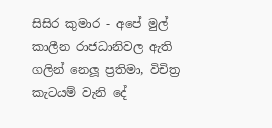සිසිර කුමාර - අපේ මුල් කාලීන රාජධානිවල ඇති ගලින් නෙලූ ප්‍රතිමා, විචිත්‍ර කැටයම් වැනි දේ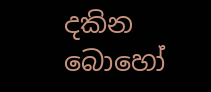දකින බොහෝ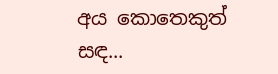අය කොතෙකුත් සඳ...